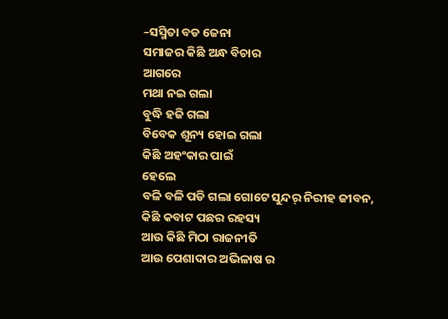–ସସ୍ମିତା ବଡ ଜେନା
ସମାଜର କିଛି ଅନ୍ଧ ବିଚାର
ଆଗରେ
ମଥା ନଇ ଗଲା
ବୁଦ୍ଧି ହଜି ଗଲା
ବିବେକ ଶୂନ୍ୟ ହୋଇ ଗଲା
କିଛି ଅହଂକାର ପାଇଁ
ହେଲେ
ବଳି ବଳି ପଡି ଗଲା ଗୋଟେ ସୁନ୍ଦର୍ ନିରୀହ ଜୀବନ,
କିଛି କବାଟ ପଛର ରହସ୍ୟ
ଆଉ କିଛି ମିଠା ରାଜନୀତି
ଆଉ ପେଶାଦାର ଅଭିଳାଷ ର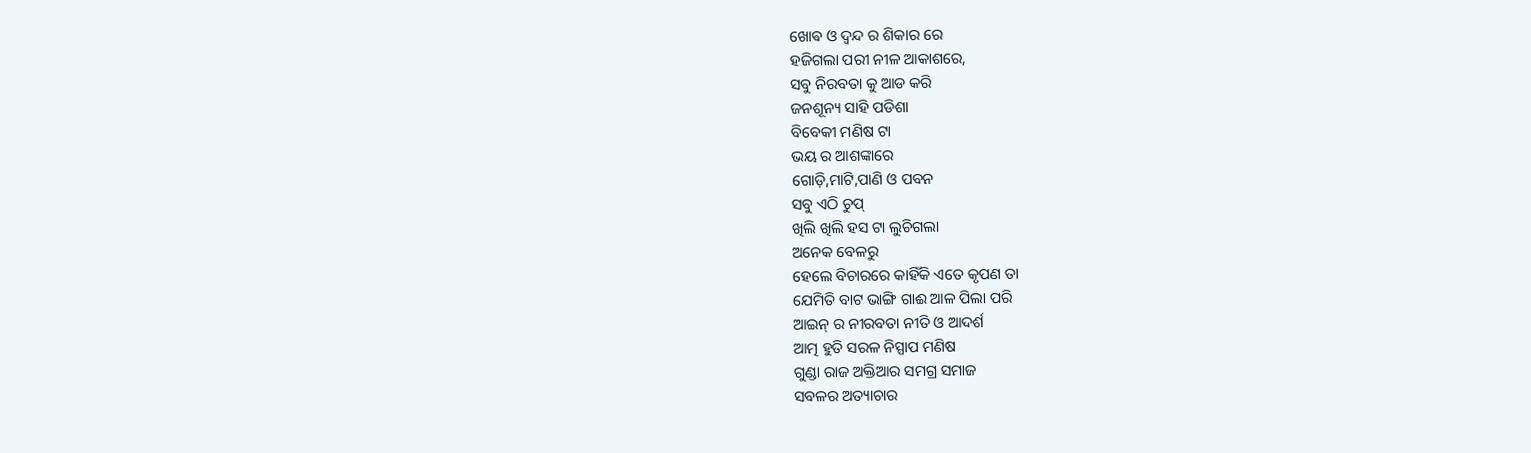ଖୋଵ ଓ ଦ୍ୱନ୍ଦ ର ଶିକାର ରେ
ହଜିଗଲା ପରୀ ନୀଳ ଆକାଶରେ,
ସବୁ ନିରବତା କୁ ଆଡ କରି
ଜନଶୂନ୍ୟ ସାହି ପଡିଶା
ବିବେକୀ ମଣିଷ ଟା
ଭୟ ର ଆଶଙ୍କାରେ
ଗୋଡ଼ି,ମାଟି,ପାଣି ଓ ପବନ
ସବୁ ଏଠି ଚୁପ୍
ଖିଲି ଖିଲି ହସ ଟା ଲୁଚିଗଲା
ଅନେକ ବେଳରୁ
ହେଲେ ବିଚାରରେ କାହିଁକି ଏତେ କୃପଣ ତା
ଯେମିତି ବାଟ ଭାଙ୍ଗି ଗାଈ ଆଳ ପିଲା ପରି
ଆଇନ୍ ର ନୀରବତା ନୀତି ଓ ଆଦର୍ଶ
ଆତ୍ମ ହୁତି ସରଳ ନିସ୍ପାପ ମଣିଷ
ଗୁଣ୍ଡା ରାଜ ଅକ୍ତିଆର ସମଗ୍ର ସମାଜ
ସବଳର ଅତ୍ୟାଚାର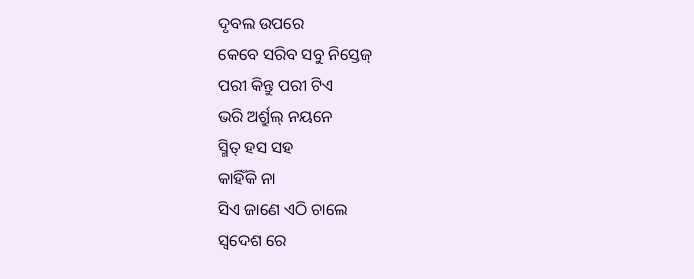ଦୃବଲ ଉପରେ
କେବେ ସରିବ ସବୁ ନିସ୍ତେଜ୍
ପରୀ କିନ୍ତୁ ପରୀ ଟିଏ
ଭରି ଅର୍ଶ୍ରୁଲ୍ ନୟନେ
ସ୍ମିତ୍ ହସ ସହ
କାହିଁକି ନା
ସିଏ ଜାଣେ ଏଠି ଚାଲେ
ସ୍ବଦେଶ ରେ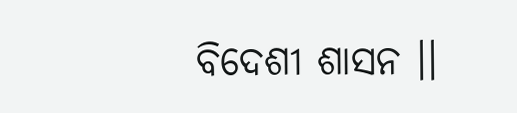ବିଦେଶୀ ଶାସନ ।।